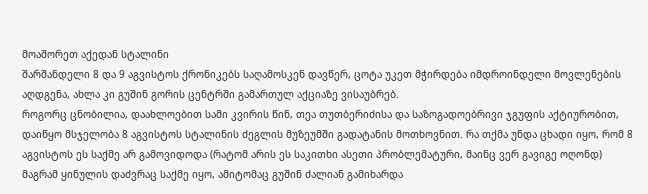მოაშორეთ აქედან სტალინი
შარშანდელი 8 და 9 აგვისტოს ქრონიკებს საღამოსკენ დავწერ, ცოტა უკეთ მჭირდება იმდროინდელი მოვლენების აღდგენა, ახლა კი გუშინ გორის ცენტრში გამართულ აქციაზე ვისაუბრებ.
როგორც ცნობილია, დაახლოებით სამი კვირის წინ, თეა თუთბერიძისა და საზოგადოებრივი ჯგუფის აქტიურობით, დაიწყო მსჯელობა 8 აგვისტოს სტალინის ძეგლის მუზეუმში გადატანის მოთხოვნით. რა თქმა უნდა ცხადი იყო, რომ 8 აგვისტოს ეს საქმე არ გამოვიდოდა (რატომ არის ეს საკითხი ასეთი პრობლემატური, მაინც ვერ გავიგე ოღონდ) მაგრამ ყინულის დაძვრაც საქმე იყო, ამიტომაც გუშინ ძალიან გამიხარდა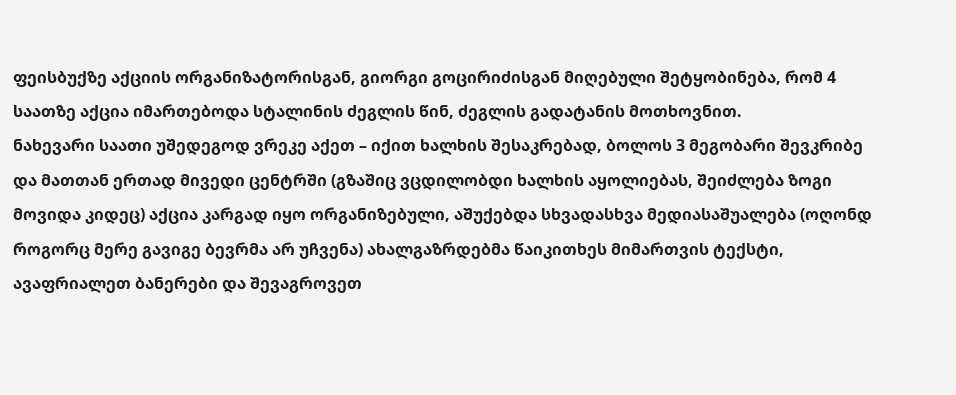ფეისბუქზე აქციის ორგანიზატორისგან, გიორგი გოცირიძისგან მიღებული შეტყობინება, რომ 4 საათზე აქცია იმართებოდა სტალინის ძეგლის წინ, ძეგლის გადატანის მოთხოვნით.
ნახევარი საათი უშედეგოდ ვრეკე აქეთ – იქით ხალხის შესაკრებად, ბოლოს 3 მეგობარი შევკრიბე და მათთან ერთად მივედი ცენტრში (გზაშიც ვცდილობდი ხალხის აყოლიებას, შეიძლება ზოგი მოვიდა კიდეც) აქცია კარგად იყო ორგანიზებული, აშუქებდა სხვადასხვა მედიასაშუალება (ოღონდ როგორც მერე გავიგე ბევრმა არ უჩვენა) ახალგაზრდებმა წაიკითხეს მიმართვის ტექსტი, ავაფრიალეთ ბანერები და შევაგროვეთ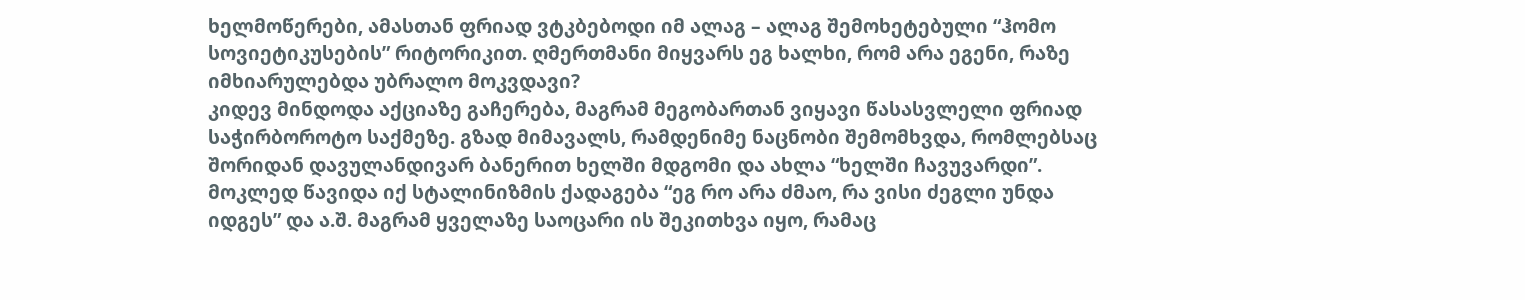ხელმოწერები, ამასთან ფრიად ვტკბებოდი იმ ალაგ – ალაგ შემოხეტებული “ჰომო სოვიეტიკუსების” რიტორიკით. ღმერთმანი მიყვარს ეგ ხალხი, რომ არა ეგენი, რაზე იმხიარულებდა უბრალო მოკვდავი?
კიდევ მინდოდა აქციაზე გაჩერება, მაგრამ მეგობართან ვიყავი წასასვლელი ფრიად საჭირბოროტო საქმეზე. გზად მიმავალს, რამდენიმე ნაცნობი შემომხვდა, რომლებსაც შორიდან დავულანდივარ ბანერით ხელში მდგომი და ახლა “ხელში ჩავუვარდი”. მოკლედ წავიდა იქ სტალინიზმის ქადაგება “ეგ რო არა ძმაო, რა ვისი ძეგლი უნდა იდგეს” და ა.შ. მაგრამ ყველაზე საოცარი ის შეკითხვა იყო, რამაც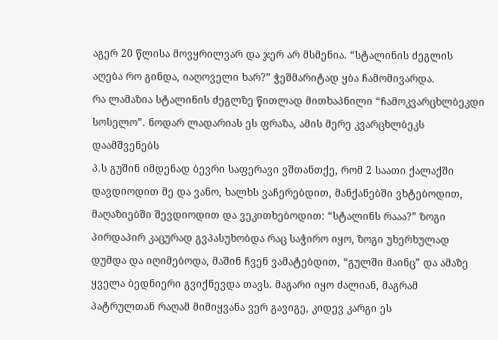აგერ 20 წლისა მოვყრილვარ და ჯერ არ მსმენია. “სტალინის ძეგლის აღება რო გინდა, იაღოველი ხარ?” ჭეშმარიტად ყბა ჩამომივარდა.
რა ლამაზია სტალინის ძეგლზე წითლად მითხაპნილი “ჩამოკვარცხლბეკდი სოსელო”. ნოდარ ლადარიას ეს ფრაზა, ამის მერე კვარცხლბეკს დაამშვენებს
პ.ს გუშინ იმდენად ბევრი საფერავი ვშთანთქე, რომ 2 საათი ქალაქში დავდიოდით მე და ვანო, ხალხს ვაჩერებდით, მანქანებში ვხტებოდით, მაღაზიებში შევდიოდით და ვეკითხებოდით: “სტალინს რააა?” ზოგი პირდაპირ კაცურად გვპასუხობდა რაც საჭირო იყო, ზოგი უხერხულად დუმდა და იღიმებოდა, მაშინ ჩვენ ვამატებდით, “გულში მაინც” და ამაზე ყველა ბედნიერი გვიქნევდა თავს. მაგარი იყო ძალიან, მაგრამ პატრულთან რაღამ მიმიყვანა ვერ გავიგე, კიდევ კარგი ეს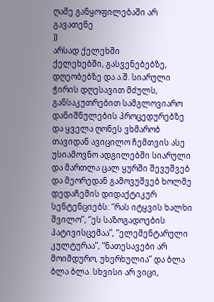ღამე განყოფილებაში არ გავათენე
))
არსად ქელეხში
ქელეხებში, გასვენებებზე, დღეობებზე და ა.შ. სიარული ჭირის დღესავით მძულს, განსაკუთრებით სამგლოვიარო დანიშნულების პროცედურებზე და ყველა ღონეს ვხმარობ თავიდან ავიცილო ჩემთვის ასე უსიამოვნო ადგილებში სიარული და მართლა ცალ ყურში შევუშვებ და მეორედან გამოვუშვებ ხოლმე დედაჩემის დიდაქტიკურ სენტენციებს: “რას იტყვის ხალხი შვილო”, “ეს საზოგადოების პატივისცემაა”, “ელემენტარული კულტურაა”, “ნათესავები არ მოიმდურო, უხერხულია” და ბლა ბლა ბლა. სხვისი არ ვიცი,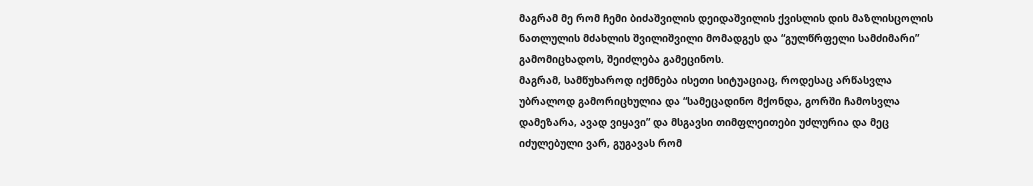მაგრამ მე რომ ჩემი ბიძაშვილის დეიდაშვილის ქვისლის დის მაზლისცოლის ნათლულის მძახლის შვილიშვილი მომადგეს და “გულწრფელი სამძიმარი” გამომიცხადოს, შეიძლება გამეცინოს.
მაგრამ, სამწუხაროდ იქმნება ისეთი სიტუაციაც, როდესაც არწასვლა უბრალოდ გამორიცხულია და “სამეცადინო მქონდა, გორში ჩამოსვლა დამეზარა, ავად ვიყავი” და მსგავსი თიმფლეითები უძლურია და მეც იძულებული ვარ, გუგავას რომ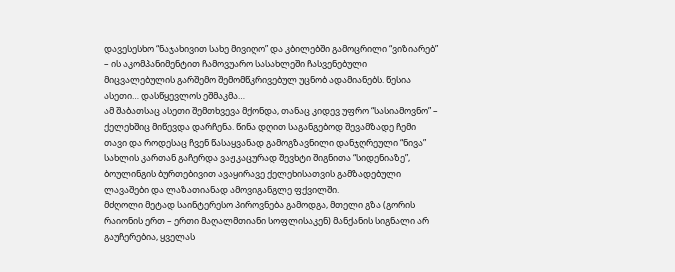დავესესხო “ნაჯახივით სახე მივიღო” და კბილებში გამოცრილი “ვიზიარებ” – ის აკომპანიმენტით ჩამოვუარო სასახლეში ჩასვენებული მიცვალებულის გარშემო შემომწკრივებულ უცნობ ადამიანებს. წესია ასეთი… დასწყევლოს ეშმაკმა…
ამ შაბათსაც ასეთი შემთხვევა მქონდა, თანაც კიდევ უფრო “სასიამოვნო” – ქელეხშიც მიწევდა დარჩენა. წინა დღით საგანგებოდ შევამზადე ჩემი თავი და როდესაც ჩვენ წასაყვანად გამოგზავნილი დანჯღრეული “ნივა” სახლის კართან გაჩერდა ვაჟკაცურად შევხტი შიგნითა “სიდენიაზე”, ბოულინგის ბურთებივით ავაყირავე ქელეხისათვის გამზადებული ლავაშები და ლაზათიანად ამოვიგანგლე ფქვილში.
მძღოლი მეტად საინტერესო პიროვნება გამოდგა, მთელი გზა (გორის რაიონის ერთ – ერთი მაღალმთიანი სოფლისაკენ) მანქანის სიგნალი არ გაუჩერებია, ყველას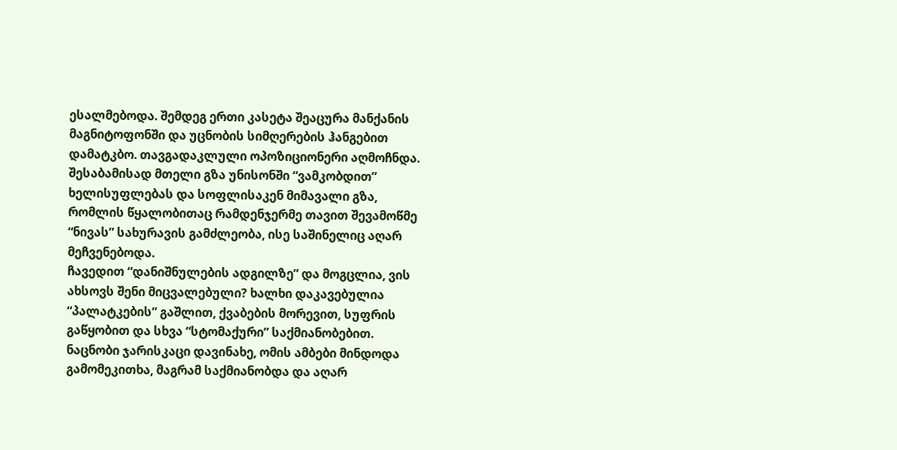ესალმებოდა. შემდეგ ერთი კასეტა შეაცურა მანქანის მაგნიტოფონში და უცნობის სიმღერების ჰანგებით დამატკბო. თავგადაკლული ოპოზიციონერი აღმოჩნდა. შესაბამისად მთელი გზა უნისონში “ვამკობდით” ხელისუფლებას და სოფლისაკენ მიმავალი გზა, რომლის წყალობითაც რამდენჯერმე თავით შევამოწმე “ნივას” სახურავის გამძლეობა, ისე საშინელიც აღარ მეჩვენებოდა.
ჩავედით “დანიშნულების ადგილზე” და მოგცლია, ვის ახსოვს შენი მიცვალებული? ხალხი დაკავებულია “პალატკების” გაშლით, ქვაბების მორევით, სუფრის გაწყობით და სხვა “სტომაქური” საქმიანობებით. ნაცნობი ჯარისკაცი დავინახე, ომის ამბები მინდოდა გამომეკითხა, მაგრამ საქმიანობდა და აღარ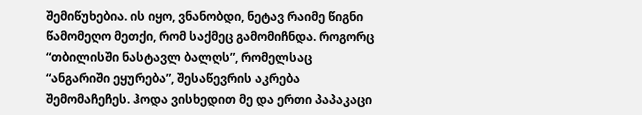შემიწუხებია. ის იყო, ვნანობდი, ნეტავ რაიმე წიგნი წამომეღო მეთქი, რომ საქმეც გამომიჩნდა. როგორც “თბილისში ნასტავლ ბალღს”, რომელსაც “ანგარიში ეყურება”, შესაწევრის აკრება შემომაჩეჩეს. ჰოდა ვისხედით მე და ერთი პაპაკაცი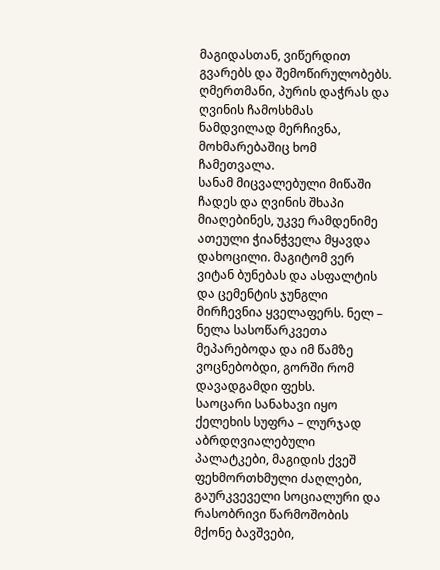მაგიდასთან, ვიწერდით გვარებს და შემოწირულობებს. ღმერთმანი, პურის დაჭრას და ღვინის ჩამოსხმას ნამდვილად მერჩივნა, მოხმარებაშიც ხომ ჩამეთვალა.
სანამ მიცვალებული მიწაში ჩადეს და ღვინის შხაპი მიაღებინეს, უკვე რამდენიმე ათეული ჭიანჭველა მყავდა დახოცილი. მაგიტომ ვერ ვიტან ბუნებას და ასფალტის და ცემენტის ჯუნგლი მირჩევნია ყველაფერს. ნელ – ნელა სასოწარკვეთა მეპარებოდა და იმ წამზე ვოცნებობდი, გორში რომ დავადგამდი ფეხს.
საოცარი სანახავი იყო ქელეხის სუფრა – ლურჯად აბრდღვიალებული პალატკები, მაგიდის ქვეშ ფეხმორთხმული ძაღლები, გაურკვეველი სოციალური და რასობრივი წარმოშობის მქონე ბავშვები,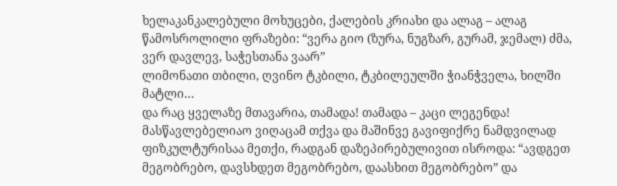ხელაკანკალებული მოხუცები, ქალების კრიახი და ალაგ – ალაგ წამოსროლილი ფრაზები: “ვერა გიო (ზურა, ნუგზარ, გურამ, ჯემალ) ძმა, ვერ დავლევ, საჭესთანა ვაარ”
ლიმონათი თბილი, ღვინო ტკბილი, ტკბილეულში ჭიანჭველა, ხილში მატლი…
და რაც ყველაზე მთავარია, თამადა! თამადა – კაცი ლეგენდა! მასწავლებელიაო ვიღაცამ თქვა და მაშინვე გავიფიქრე ნამდვილად ფიზკულტურისაა მეთქი, რადგან დაზეპირებულივით ისროდა: “ავდგეთ მეგობრებო, დავსხდეთ მეგობრებო, დაასხით მეგობრებო” და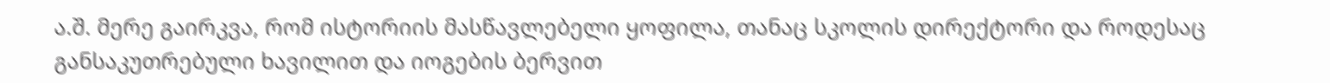ა.შ. მერე გაირკვა, რომ ისტორიის მასწავლებელი ყოფილა, თანაც სკოლის დირექტორი და როდესაც განსაკუთრებული ხავილით და იოგების ბერვით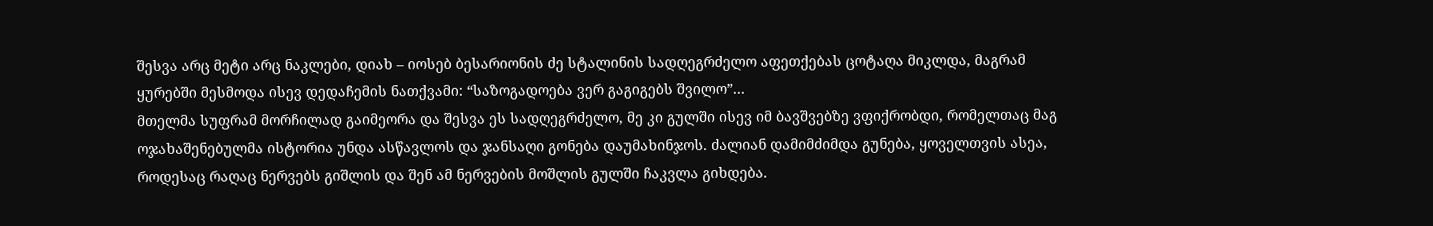შესვა არც მეტი არც ნაკლები, დიახ – იოსებ ბესარიონის ძე სტალინის სადღეგრძელო აფეთქებას ცოტაღა მიკლდა, მაგრამ ყურებში მესმოდა ისევ დედაჩემის ნათქვამი: “საზოგადოება ვერ გაგიგებს შვილო”…
მთელმა სუფრამ მორჩილად გაიმეორა და შესვა ეს სადღეგრძელო, მე კი გულში ისევ იმ ბავშვებზე ვფიქრობდი, რომელთაც მაგ ოჯახაშენებულმა ისტორია უნდა ასწავლოს და ჯანსაღი გონება დაუმახინჯოს. ძალიან დამიმძიმდა გუნება, ყოველთვის ასეა, როდესაც რაღაც ნერვებს გიშლის და შენ ამ ნერვების მოშლის გულში ჩაკვლა გიხდება.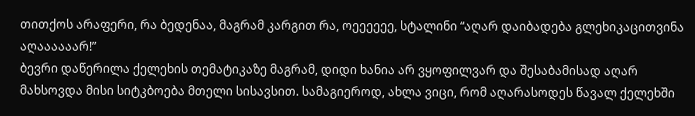თითქოს არაფერი, რა ბედენაა, მაგრამ კარგით რა, ოეეეეეე, სტალინი “აღარ დაიბადება გლეხიკაცითვინა აღაააააარ!”
ბევრი დაწერილა ქელეხის თემატიკაზე მაგრამ, დიდი ხანია არ ვყოფილვარ და შესაბამისად აღარ მახსოვდა მისი სიტკბოება მთელი სისავსით. სამაგიეროდ, ახლა ვიცი, რომ აღარასოდეს წავალ ქელეხში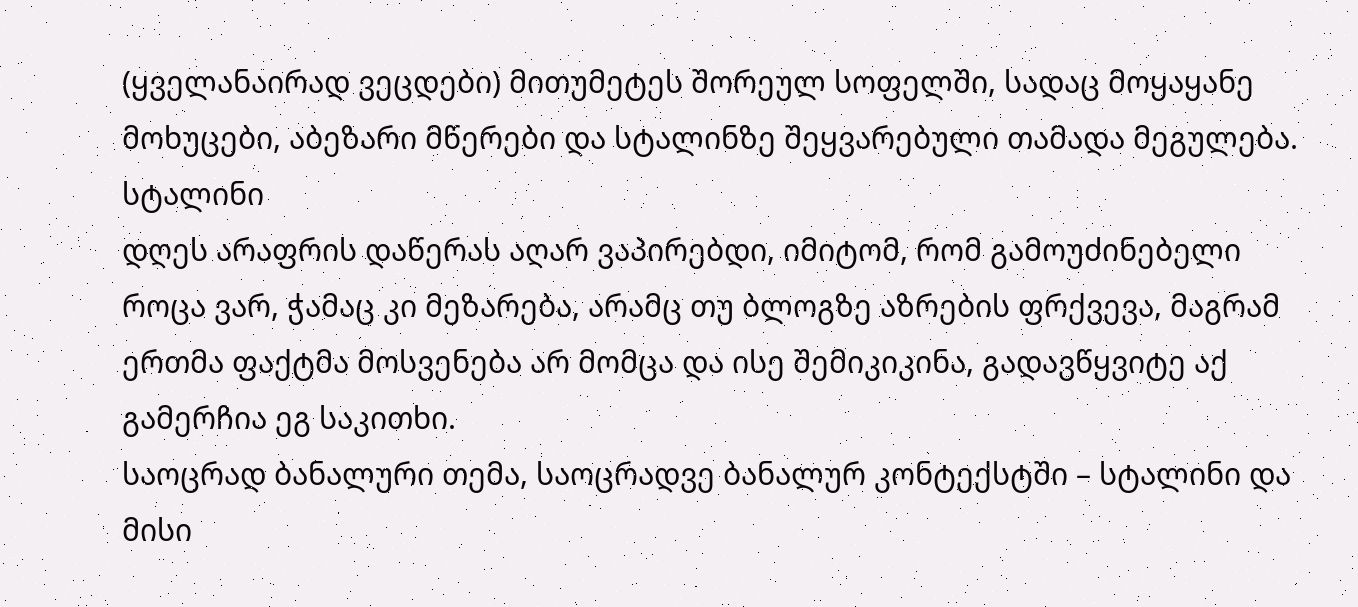(ყველანაირად ვეცდები) მითუმეტეს შორეულ სოფელში, სადაც მოყაყანე მოხუცები, აბეზარი მწერები და სტალინზე შეყვარებული თამადა მეგულება.
სტალინი
დღეს არაფრის დაწერას აღარ ვაპირებდი, იმიტომ, რომ გამოუძინებელი როცა ვარ, ჭამაც კი მეზარება, არამც თუ ბლოგზე აზრების ფრქვევა, მაგრამ ერთმა ფაქტმა მოსვენება არ მომცა და ისე შემიკიკინა, გადავწყვიტე აქ გამერჩია ეგ საკითხი.
საოცრად ბანალური თემა, საოცრადვე ბანალურ კონტექსტში – სტალინი და მისი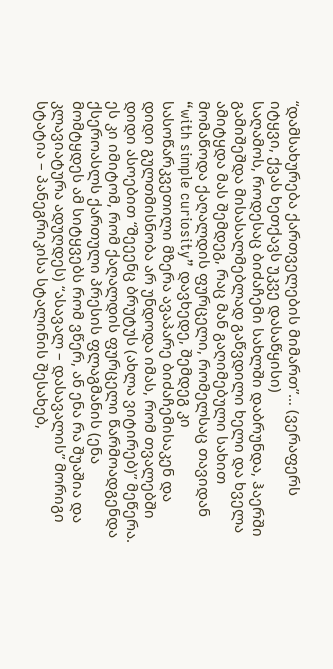“დამსახურება ქართველების მიმართ”… (ვერაფერს იტყვი, ქვას ხეთქავს უკვე დასაწყისი)
საღამოს, როდესაც ბიძაჩემი სახლში დაბრუნდა, ჰაერში გამიშეშდა მისასალმებლად გაწვდილი ხელი და ხველა ამიტყდა მას შემდეგ, რაც მან გაღიმებული სახით მომაწოდა ქაღალდის ფურცელი, რომელსაც თავიდან “with simple curiosity” დავხედე, შემდეგ კი სასოწარკვეთილი მზერა ავაპარე ბიძაჩემისაკენ და დიდი გულთმისნობა არ უნდოდა იმას, რომ თვალებში დიდი ასოებით “შეეენც ბრუტუს (ახლა ვიტირებ)” მეწერა. ეს კი იმიტომ, რომ ქაღალდის ფურცელი წარმოადგენდა ქსეროასლს ქართული პრესის ფლაგმანის (ენა მომტყდეს ამ სიტყვებს რომ ვწერ, ან ენა რა შუაშია და კლავიატურა ადუღდეს) “ასავალ – დასავალის” მორიგი სტატია – პანეგრიკისა სტალინის შესახებ,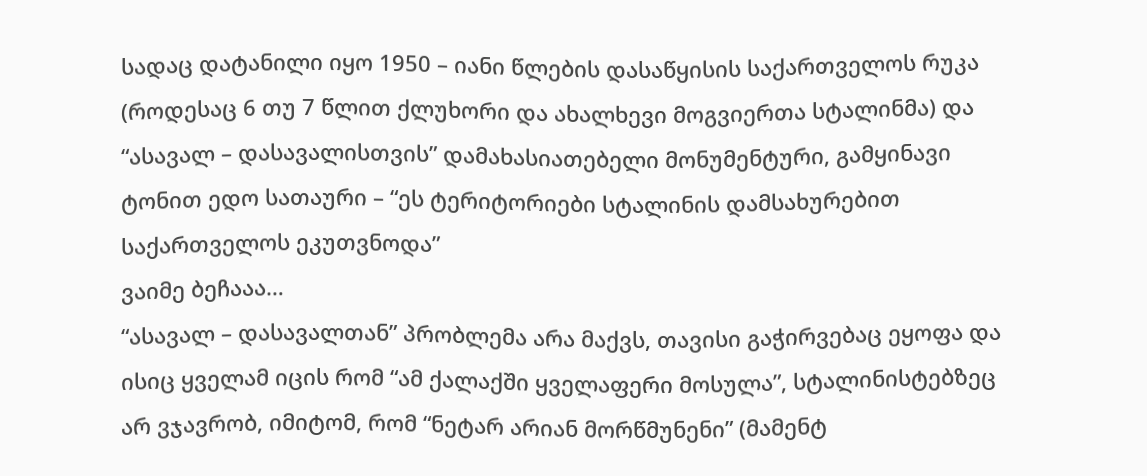სადაც დატანილი იყო 1950 – იანი წლების დასაწყისის საქართველოს რუკა (როდესაც 6 თუ 7 წლით ქლუხორი და ახალხევი მოგვიერთა სტალინმა) და “ასავალ – დასავალისთვის” დამახასიათებელი მონუმენტური, გამყინავი ტონით ედო სათაური – “ეს ტერიტორიები სტალინის დამსახურებით საქართველოს ეკუთვნოდა”
ვაიმე ბეჩააა…
“ასავალ – დასავალთან” პრობლემა არა მაქვს, თავისი გაჭირვებაც ეყოფა და ისიც ყველამ იცის რომ “ამ ქალაქში ყველაფერი მოსულა”, სტალინისტებზეც არ ვჯავრობ, იმიტომ, რომ “ნეტარ არიან მორწმუნენი” (მამენტ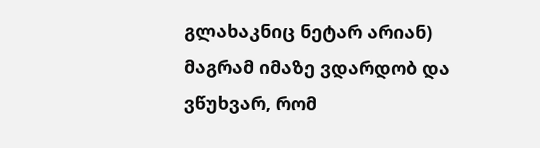გლახაკნიც ნეტარ არიან) მაგრამ იმაზე ვდარდობ და ვწუხვარ, რომ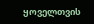ყოველთვის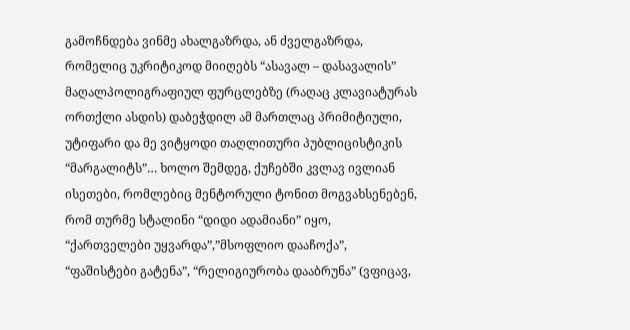გამოჩნდება ვინმე ახალგაზრდა, ან ძველგაზრდა, რომელიც უკრიტიკოდ მიიღებს “ასავალ – დასავალის” მაღალპოლიგრაფიულ ფურცლებზე (რაღაც კლავიატურას ორთქლი ასდის) დაბეჭდილ ამ მართლაც პრიმიტიული, უტიფარი და მე ვიტყოდი თაღლითური პუბლიცისტიკის “მარგალიტს”… ხოლო შემდეგ, ქუჩებში კვლავ ივლიან ისეთები, რომლებიც მენტორული ტონით მოგვახსენებენ, რომ თურმე სტალინი “დიდი ადამიანი” იყო, “ქართველები უყვარდა”,”მსოფლიო დააჩოქა”, “ფაშისტები გატენა”, “რელიგიურობა დააბრუნა” (ვფიცავ,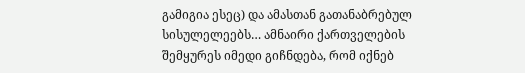გამიგია ესეც) და ამასთან გათანაბრებულ სისულელეებს… ამნაირი ქართველების შემყურეს იმედი გიჩნდება, რომ იქნებ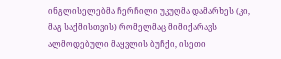ინგლისელებმა ჩერჩილი უკუღმა დამარხეს (კი, მაგ საქმისთვის) რომელმაც მიმიქარავს ალმოდებული მაყვლის ბუჩქი, ისეთი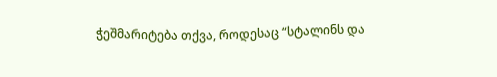ჭეშმარიტება თქვა, როდესაც “სტალინს და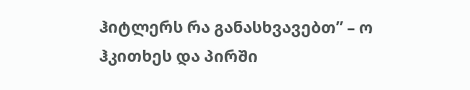ჰიტლერს რა განასხვავებთ” – ო ჰკითხეს და პირში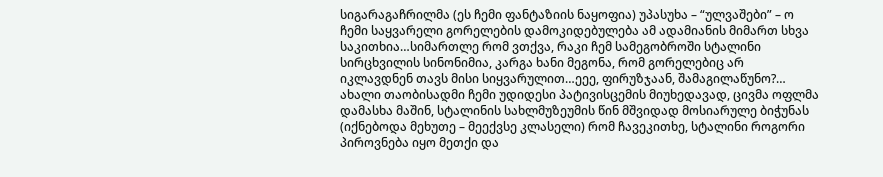სიგარაგაჩრილმა (ეს ჩემი ფანტაზიის ნაყოფია) უპასუხა – “ულვაშები” – ო
ჩემი საყვარელი გორელების დამოკიდებულება ამ ადამიანის მიმართ სხვა საკითხია…სიმართლე რომ ვთქვა, რაკი ჩემ სამეგობროში სტალინი სირცხვილის სინონიმია, კარგა ხანი მეგონა, რომ გორელებიც არ იკლავდნენ თავს მისი სიყვარულით…ეეე, ფირუზჯაან, შამაგილაწუნო?… ახალი თაობისადმი ჩემი უდიდესი პატივისცემის მიუხედავად, ცივმა ოფლმა დამასხა მაშინ, სტალინის სახლმუზეუმის წინ მშვიდად მოსიარულე ბიჭუნას (იქნებოდა მეხუთე – მეექვსე კლასელი) რომ ჩავეკითხე, სტალინი როგორი პიროვნება იყო მეთქი და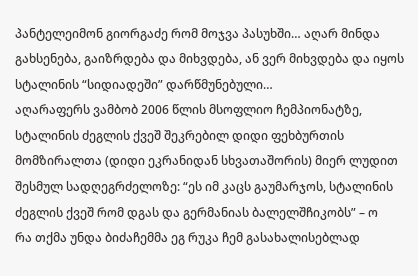პანტელეიმონ გიორგაძე რომ მოჯვა პასუხში… აღარ მინდა გახსენება, გაიზრდება და მიხვდება, ან ვერ მიხვდება და იყოს სტალინის “სიდიადეში” დარწმუნებული…
აღარაფერს ვამბობ 2006 წლის მსოფლიო ჩემპიონატზე, სტალინის ძეგლის ქვეშ შეკრებილ დიდი ფეხბურთის მომზირალთა (დიდი ეკრანიდან სხვათაშორის) მიერ ლუდით შესმულ სადღეგრძელოზე: “ეს იმ კაცს გაუმარჯოს, სტალინის ძეგლის ქვეშ რომ დგას და გერმანიას ბალელშჩიკობს” – ო
რა თქმა უნდა ბიძაჩემმა ეგ რუკა ჩემ გასახალისებლად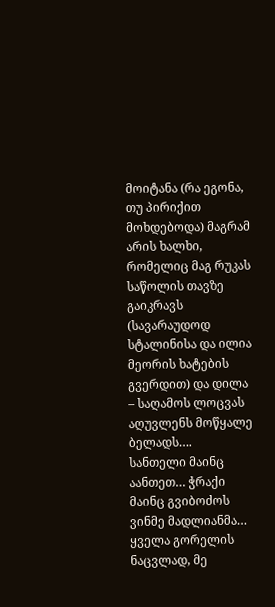მოიტანა (რა ეგონა, თუ პირიქით მოხდებოდა) მაგრამ არის ხალხი, რომელიც მაგ რუკას საწოლის თავზე გაიკრავს (სავარაუდოდ სტალინისა და ილია მეორის ხატების გვერდით) და დილა – საღამოს ლოცვას აღუვლენს მოწყალე ბელადს….
სანთელი მაინც აანთეთ… ჭრაქი მაინც გვიბოძოს ვინმე მადლიანმა…
ყველა გორელის ნაცვლად, მე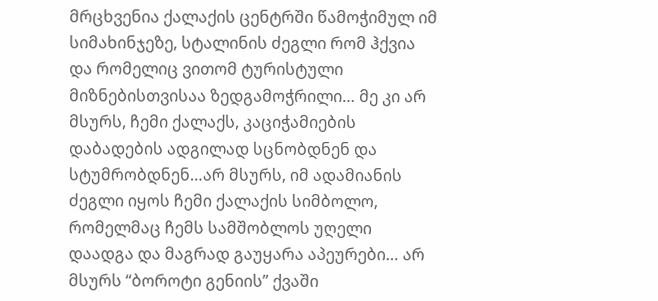მრცხვენია ქალაქის ცენტრში წამოჭიმულ იმ სიმახინჯეზე, სტალინის ძეგლი რომ ჰქვია და რომელიც ვითომ ტურისტული მიზნებისთვისაა ზედგამოჭრილი… მე კი არ მსურს, ჩემი ქალაქს, კაციჭამიების დაბადების ადგილად სცნობდნენ და სტუმრობდნენ…არ მსურს, იმ ადამიანის ძეგლი იყოს ჩემი ქალაქის სიმბოლო, რომელმაც ჩემს სამშობლოს უღელი დაადგა და მაგრად გაუყარა აპეურები… არ მსურს “ბოროტი გენიის” ქვაში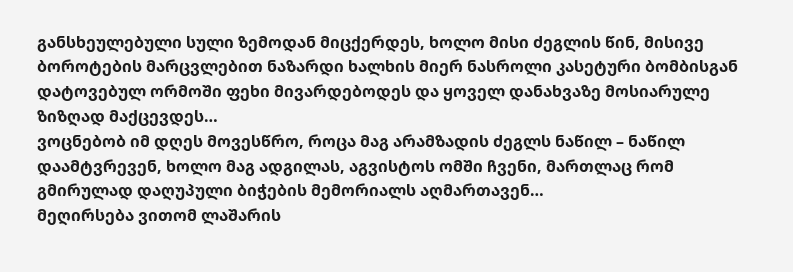განსხეულებული სული ზემოდან მიცქერდეს, ხოლო მისი ძეგლის წინ, მისივე ბოროტების მარცვლებით ნაზარდი ხალხის მიერ ნასროლი კასეტური ბომბისგან დატოვებულ ორმოში ფეხი მივარდებოდეს და ყოველ დანახვაზე მოსიარულე ზიზღად მაქცევდეს…
ვოცნებობ იმ დღეს მოვესწრო, როცა მაგ არამზადის ძეგლს ნაწილ – ნაწილ დაამტვრევენ, ხოლო მაგ ადგილას, აგვისტოს ომში ჩვენი, მართლაც რომ გმირულად დაღუპული ბიჭების მემორიალს აღმართავენ…
მეღირსება ვითომ ლაშარის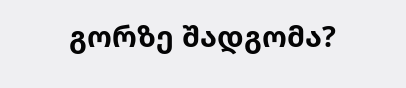გორზე შადგომა?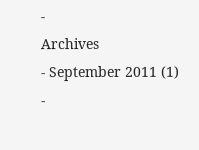-
Archives
- September 2011 (1)
-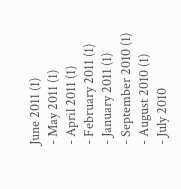June 2011 (1)
- May 2011 (1)
- April 2011 (1)
- February 2011 (1)
- January 2011 (1)
- September 2010 (1)
- August 2010 (1)
- July 2010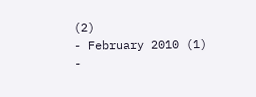(2)
- February 2010 (1)
-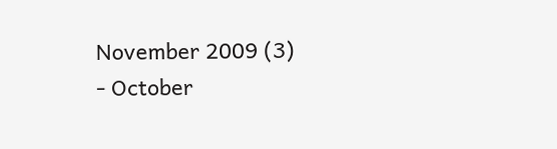November 2009 (3)
- October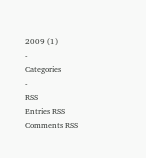2009 (1)
-
Categories
-
RSS
Entries RSS
Comments RSS